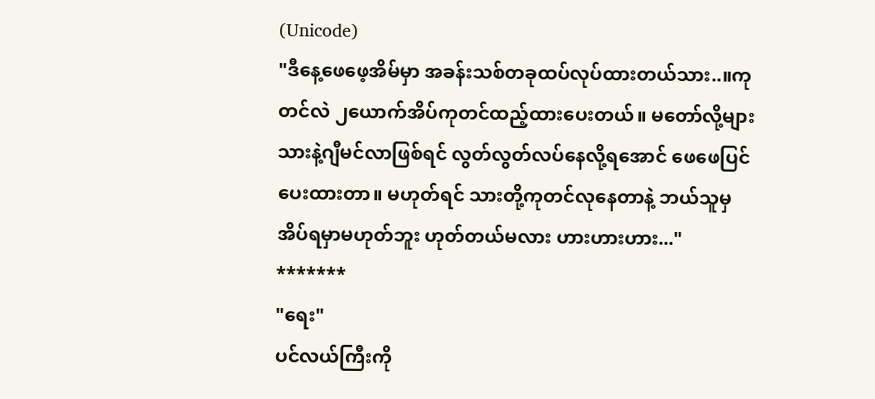(Unicode)
"ဒီနေ့ဖေဖေ့အိမ်မှာ အခန်းသစ်တခုထပ်လုပ်ထားတယ်သား..။ကုတင်လဲ ၂ယောက်အိပ်ကုတင်ထည့်ထားပေးတယ်။ မတော်လို့များ သားနဲ့ဂျီမင်လာဖြစ်ရင် လွတ်လွတ်လပ်နေလို့ရအောင် ဖေဖေပြင်ပေးထားတာ။ မဟုတ်ရင် သားတို့ကုတင်လုနေတာနဲ့ ဘယ်သူမှအိပ်ရမှာမဟုတ်ဘူး ဟုတ်တယ်မလား ဟားဟားဟား..."
*******
"ရေး"
ပင်လယ်ကြီးကို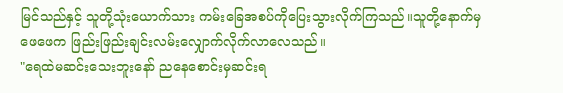မြင်သည်နှင့် သူတို့သုံးယောက်သား ကမ်းခြေအစပ်ကိုပြေးသွားလိုက်ကြသည်။သူတို့နောက်မှ ဖေဖေက ဖြည်းဖြည်းချင်းလမ်းလျှောက်လိုက်လာလေသည်။
"ရေထဲမဆင်းသေးဘူးနော် ညနေစောင်းမှဆင်းရ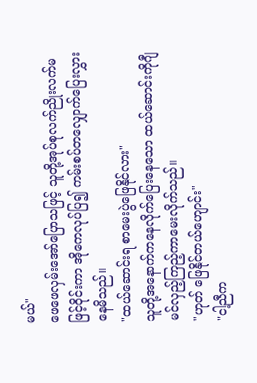မယ်"
ဖေဖေလှမ်းအော်ပြောသဖြင့် သူတို့အုပ်စုလက်ညိုးလက်မဖြင့်ဝိုင်းကာ အိုကေလုပ်ပြ၍ ကမ်းစပ်တလျှောက်ပြေးလွှားနေမိသည်။
"ထယ်ဆောင်းရ စာမေးပွဲဖြေနိုင်လား"
သူတို့အနောက်ကနေလိုက်ပြေးနေသော ထယ်ဆောင်းကိုဂျီမင်လှည့်ကြည့်ကာမေးလိုက်သည်။
"ဟုတ် ဖြေနိုင်တယ်ဟျောင်း"
"ငါ့ညီက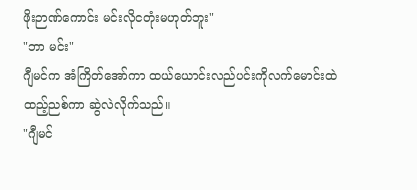ဖိုးဉာဏ်ကောင်း မင်းလိုငတုံးမဟုတ်ဘူး"
"ဘာ မင်း"
ဂျီမင်က အံကြိတ်အော်ကာ ထယ်ယောင်းလည်ပင်းကိုလက်မောင်းထဲထည့်ညစ်ကာ ဆွဲလဲလိုက်သည်။
"ဂျီမင်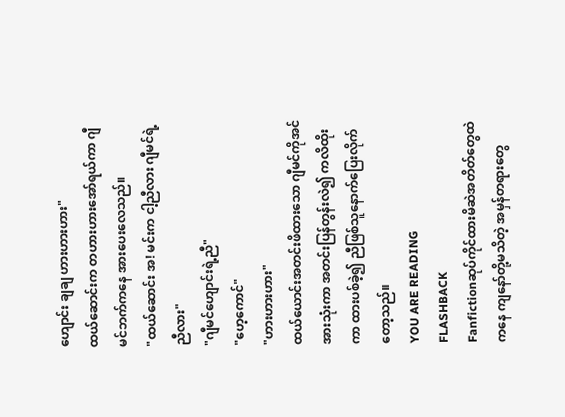ဟျောင်း ချချ ဟားဟားဟား"
ထယ်ဆောင်းက တဟားဟားအော်ရယ်ကာ ဂျီမင်ဘက်ကနေ အားပေးလေသည်။
"ထယ်ဆောင်း အ! မင်းက ငါ့ညီလား ဂျီမင်ရဲ့ညီလား"
"ဂျီမင်ဟျောင်းရဲ့ညီ"
"ဟေ့ကောင်"
"ဟားဟားဟား"
ထယ်ယောင်းအတင်းဖိထားသော ဂျီမင်ကိုအင်အားသုံးကာ အတင်းပြန်တွန်းလဲ၍ ကလိထိုးကာ ထားပစ်ခဲ့၍ ညီဖြစ်သူနောက်ပြေးလိုက်တော့သည်။
YOU ARE READING
FLASHBACK
Fanfictionဆုပ်ကိုင်ထားမိဆဲအတိတ်တွေထဲကနေ ကျနော်တို့မသိတဲ့ အမှန်တရားတွေ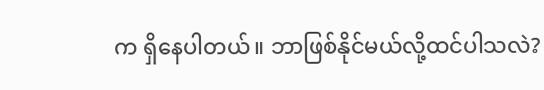က ရှိနေပါတယ်။ ဘာဖြစ်နိုင်မယ်လို့ထင်ပါသလဲ?